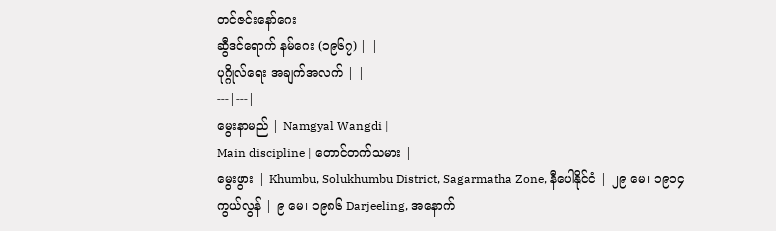တင်ဇင်းနော်ဂေး
ဆွီဒင်ရောက် နမ်ဂေး (၁၉၆၇) | |
ပုဂ္ဂိုလ်ရေး အချက်အလက် | |
---|---|
မွေးနာမည် | Namgyal Wangdi |
Main discipline | တောင်တက်သမား |
မွေးဖွား | Khumbu, Solukhumbu District, Sagarmatha Zone, နီပေါနိုင်ငံ | ၂၉ မေ၊ ၁၉၁၄
ကွယ်လွန် | ၉ မေ၊ ၁၉၈၆ Darjeeling, အနောက်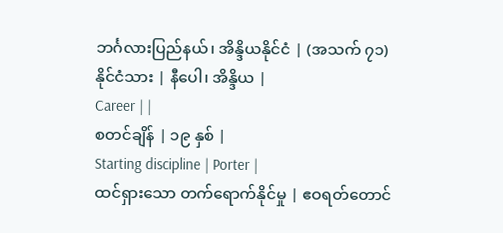ဘင်္ဂလားပြည်နယ်၊ အိန္ဒိယနိုင်ငံ | (အသက် ၇၁)
နိုင်ငံသား | နီပေါ၊ အိန္ဒိယ |
Career | |
စတင်ချိန် | ၁၉ နှစ် |
Starting discipline | Porter |
ထင်ရှားသော တက်ရောက်နိုင်မှု | ဧဝရတ်တောင်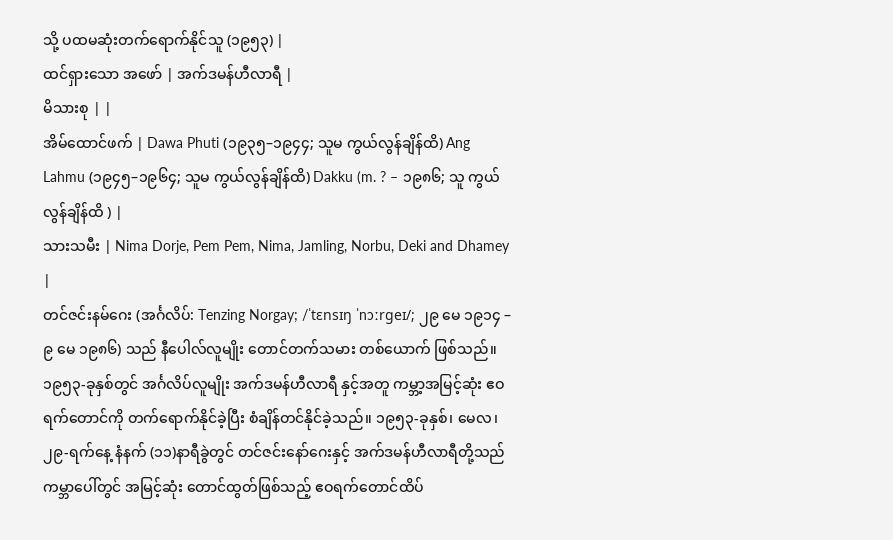သို့ ပထမဆုံးတက်ရောက်နိုင်သူ (၁၉၅၃) |
ထင်ရှားသော အဖော် | အက်ဒမန်ဟီလာရီ |
မိသားစု | |
အိမ်ထောင်ဖက် | Dawa Phuti (၁၉၃၅–၁၉၄၄; သူမ ကွယ်လွန်ချိန်ထိ) Ang Lahmu (၁၉၄၅–၁၉၆၄; သူမ ကွယ်လွန်ချိန်ထိ) Dakku (m. ? – ၁၉၈၆; သူ ကွယ်လွန်ချိန်ထိ ) |
သားသမီး | Nima Dorje, Pem Pem, Nima, Jamling, Norbu, Deki and Dhamey |
တင်ဇင်းနမ်ဂေး (အင်္ဂလိပ်: Tenzing Norgay; /ˈtɛnsɪŋ ˈnɔːrɡeɪ/; ၂၉ မေ ၁၉၁၄ – ၉ မေ ၁၉၈၆) သည် နီပေါလ်လူမျိုး တောင်တက်သမား တစ်ယောက် ဖြစ်သည်။ ၁၉၅၃-ခုနှစ်တွင် အင်္ဂလိပ်လူမျိုး အက်ဒမန်ဟီလာရီ နှင့်အတူ ကမ္ဘာ့အမြင့်ဆုံး ဧဝရက်တောင်ကို တက်ရောက်နိုင်ခဲ့ပြီး စံချိန်တင်နိုင်ခဲ့သည်။ ၁၉၅၃-ခုနှစ်၊ မေလ၊ ၂၉-ရက်နေ့ နံနက် (၁၁)နာရီခွဲတွင် တင်ဇင်းနော်ဂေးနှင့် အက်ဒမန်ဟီလာရီတို့သည် ကမ္ဘာပေါ်တွင် အမြင့်ဆုံး တောင်ထွတ်ဖြစ်သည့် ဧဝရက်တောင်ထိပ်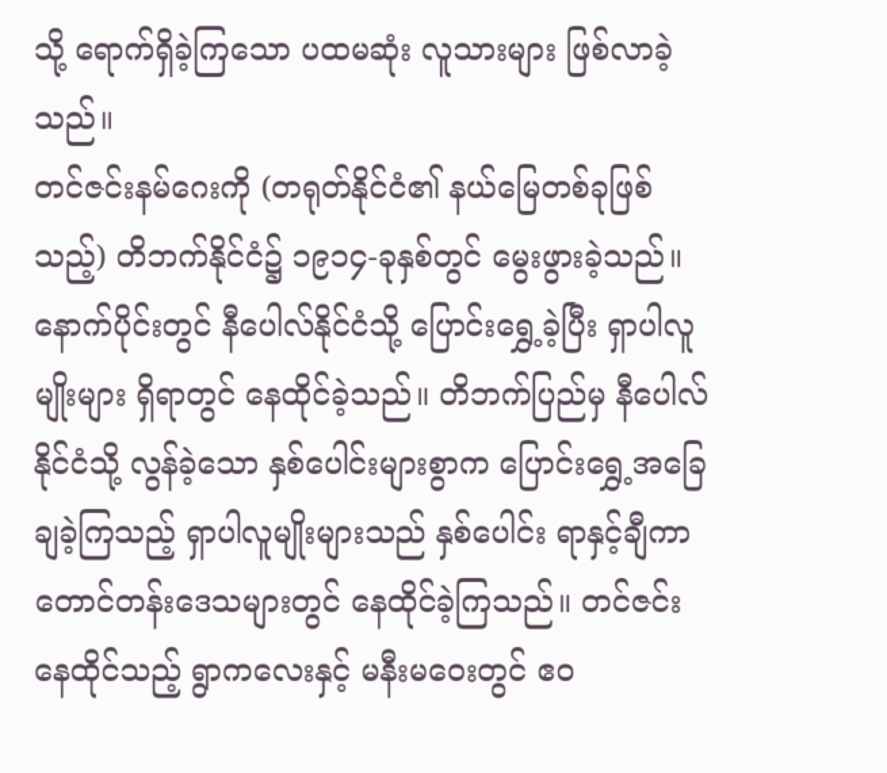သို့ ရောက်ရှိခဲ့ကြသော ပထမဆုံး လူသားများ ဖြစ်လာခဲ့သည်။
တင်ဇင်းနမ်ဂေးကို (တရုတ်နိုင်ငံ၏ နယ်မြေတစ်ခုဖြစ်သည့်) တိဘက်နိုင်ငံ၌ ၁၉၁၄-ခုနှစ်တွင် မွေးဖွားခဲ့သည်။ နောက်ပိုင်းတွင် နီပေါလ်နိုင်ငံသို့ ပြောင်းရွှေ့ခဲ့ပြီး ရှာပါလူမျိုးများ ရှိရာတွင် နေထိုင်ခဲ့သည်။ တိဘက်ပြည်မှ နီပေါလ်နိုင်ငံသို့ လွန်ခဲ့သော နှစ်ပေါင်းများစွာက ပြောင်းရွှေ့အခြေချခဲ့ကြသည့် ရှာပါလူမျိုးများသည် နှစ်ပေါင်း ရာနှင့်ချီကာ တောင်တန်းဒေသများတွင် နေထိုင်ခဲ့ကြသည်။ တင်ဇင်းနေထိုင်သည့် ရွာကလေးနှင့် မနီးမဝေးတွင် ဧဝ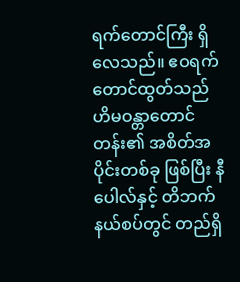ရက်တောင်ကြီး ရှိလေသည်။ ဧဝရက်တောင်ထွတ်သည် ဟိမဝန္တာတောင်တန်း၏ အစိတ်အပိုင်းတစ်ခု ဖြစ်ပြီး နီပေါလ်နှင့် တိဘက်နယ်စပ်တွင် တည်ရှိ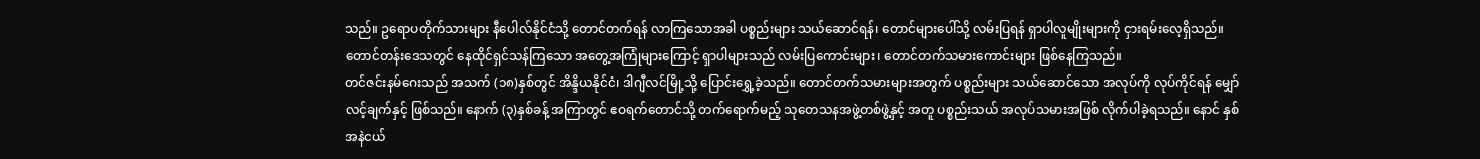သည်။ ဥရောပတိုက်သားများ နီပေါလ်နိုင်ငံသို့ တောင်တက်ရန် လာကြသောအခါ ပစ္စည်းများ သယ်ဆောင်ရန်၊ တောင်များပေါ်သို့ လမ်းပြရန် ရှာပါလူမျိုးများကို ငှားရမ်းလေ့ရှိသည်။ တောင်တန်းဒေသတွင် နေထိုင်ရှင်သန်ကြသော အတွေ့အကြုံများကြောင့် ရှာပါများသည် လမ်းပြကောင်းများ၊ တောင်တက်သမားကောင်းများ ဖြစ်နေကြသည်။
တင်ဇင်းနမ်ဂေးသည် အသက် (၁၈)နှစ်တွင် အိန္ဒိယနိုင်ငံ၊ ဒါဂျီလင်မြို့သို့ ပြောင်းရွှေ့ခဲ့သည်။ တောင်တက်သမားများအတွက် ပစ္စည်းများ သယ်ဆောင်သော အလုပ်ကို လုပ်ကိုင်ရန် မျှော်လင့်ချက်နှင့် ဖြစ်သည်။ နောက် (၃)နှစ်ခန့် အကြာတွင် ဧဝရက်တောင်သို့ တက်ရောက်မည့် သုတေသနအဖွဲ့တစ်ဖွဲ့နှင့် အတူ ပစ္စည်းသယ် အလုပ်သမားအဖြစ် လိုက်ပါခဲ့ရသည်။ နောင် နှစ်အနဲငယ်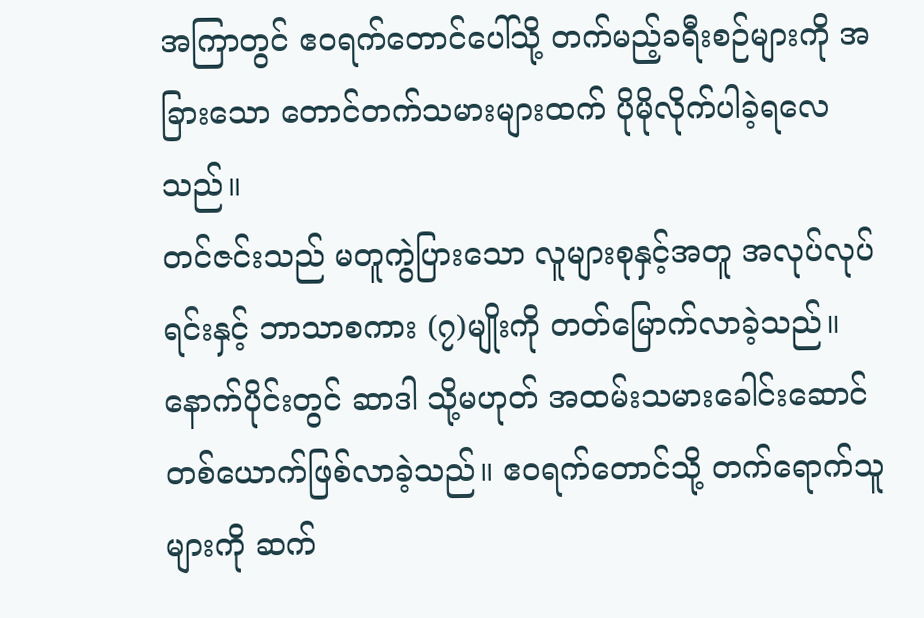အကြာတွင် ဧဝရက်တောင်ပေါ်သို့ တက်မည့်ခရီးစဉ်များကို အခြားသော တောင်တက်သမားများထက် ပိုမိုလိုက်ပါခဲ့ရလေသည်။
တင်ဇင်းသည် မတူကွဲပြားသော လူများစုနှင့်အတူ အလုပ်လုပ်ရင်းနှင့် ဘာသာစကား (၇)မျိုးကို တတ်မြောက်လာခဲ့သည်။ နောက်ပိုင်းတွင် ဆာဒါ သို့မဟုတ် အထမ်းသမားခေါင်းဆောင် တစ်ယောက်ဖြစ်လာခဲ့သည်။ ဧဝရက်တောင်သို့ တက်ရောက်သူများကို ဆက်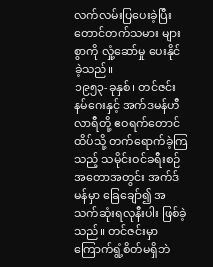လက်လမ်းပြပေးခဲ့ပြီး တောင်တက်သမား များစွာကို လှုံ့ဆော်မှု ပေးနိုင်ခဲ့သည်။
၁၉၅၃-ခုနှစ်၊ တင်ဇင်းနမ်ဂေးနှင့် အက်ဒမန်ဟီလာရီတို့ ဧဝရက်တောင်ထိပ်သို့ တက်ရောက်ခဲ့ကြသည့် သမိုင်းဝင်ခရီးစဉ် အတောအတွင်း အက်ဒ်မန်မှာ ခြေချော်၍ အသက်ဆုံးရလုနီးပါး ဖြစ်ခဲ့သည်။ တင်ဇင်းမှာ ကြောက်ရွံ့စိတ်မရှိဘဲ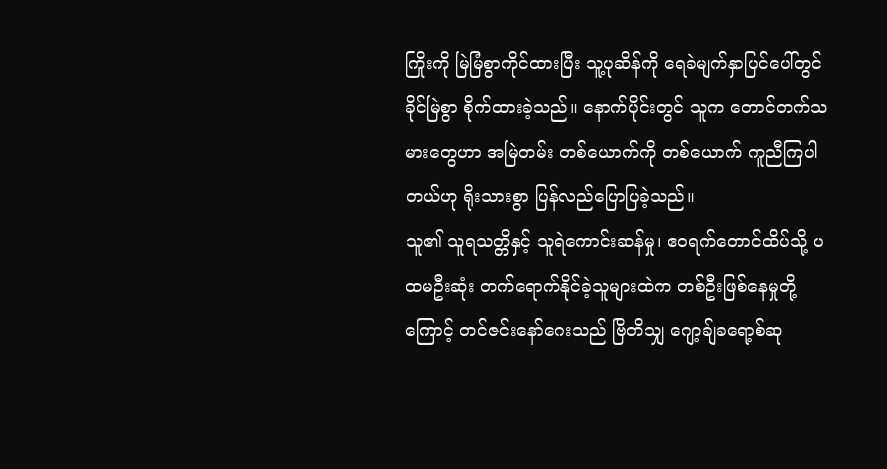ကြိုးကို မြဲမြံစွာကိုင်ထားပြီး သူ့ပုဆိန်ကို ရေခဲမျက်နှာပြင်ပေါ်တွင် ခိုင်မြဲစွာ စိုက်ထားခဲ့သည်။ နောက်ပိုင်းတွင် သူက တောင်တက်သမားတွေဟာ အမြဲတမ်း တစ်ယောက်ကို တစ်ယောက် ကူညီကြပါတယ်ဟု ရိုးသားစွာ ပြန်လည်ပြောပြခဲ့သည်။
သူ၏ သူရသတ္တိနှင့် သူရဲကောင်းဆန်မှု၊ ဧဝရက်တောင်ထိပ်သို့ ပထမဦးဆုံး တက်ရောက်နိုင်ခဲ့သူများထဲက တစ်ဦးဖြစ်နေမှုတို့ကြောင့် တင်ဇင်းနော်ဂေးသည် ဗြိတိသျှ ဂျော့ချ်ခရော့စ်ဆု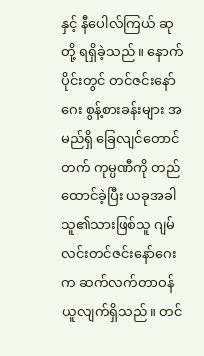နှင့် နီပေါလ်ကြယ် ဆုတို့ ရရှိခဲ့သည်။ နောက်ပိုင်းတွင် တင်ဇင်းနော်ဂေး စွန့်စားခန်းများ အမည်ရှိ ခြေလျင်တောင်တက် ကုမ္ပဏီကို တည်ထောင်ခဲ့ပြီး ယခုအခါ သူ၏သားဖြစ်သူ ဂျမ်လင်းတင်ဇင်းနော်ဂေးက ဆက်လက်တာဝန်ယူလျက်ရှိသည်။ တင်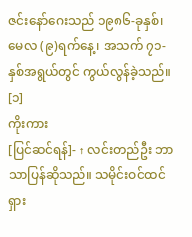ဇင်းနော်ဂေးသည် ၁၉၈၆-ခုနှစ်၊ မေလ (၉)ရက်နေ့၊ အသက် ၇၁-နှစ်အရွယ်တွင် ကွယ်လွန်ခဲ့သည်။ [၁]
ကိုးကား
[ပြင်ဆင်ရန်]- ↑ လင်းတည်ဦး ဘာသာပြန်ဆိုသည်။ သမိုင်းဝင်ထင်ရှား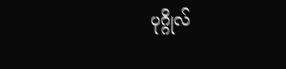ပုဂ္ဂိုလ်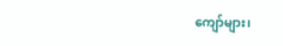ကျော်များ၊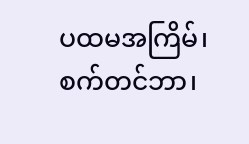ပထမအကြိမ်၊ စက်တင်ဘာ၊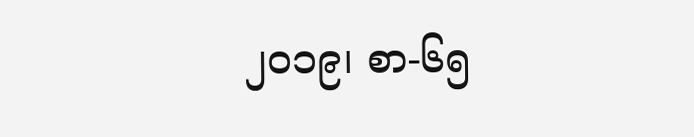၂၀၁၉၊ စာ-၆၅